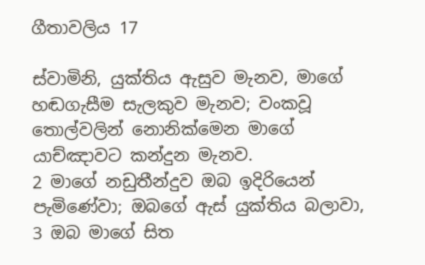ගීතාවලිය 17

ස්වාමිනි, යුක්තිය ඇසුව මැනව, මාගේ හඬගැසීම සැලකුව මැනව; වංකවූ තොල්වලින් නොනික්මෙන මාගේ යාච්ඤාවට කන්දුන මැනව.
2 මාගේ නඩුතීන්දුව ඔබ ඉදිරියෙන් පැමිණේවා; ඔබගේ ඇස් යුක්තිය බලාවා,
3 ඔබ මාගේ සිත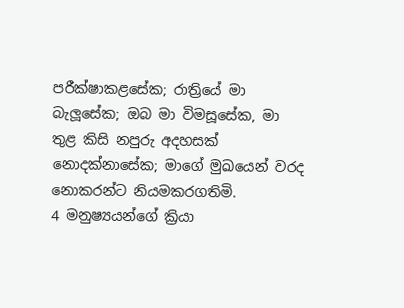පරීක්ෂාකළසේක; රාත්‍රියේ මා බැලූසේක; ඔබ මා විමසූසේක, මා තුළ කිසි නපුරු අදහසක් නොදක්නාසේක; මාගේ මුඛයෙන් වරද නොකරන්ට නියමකරගතිමි.
4 මනුෂ්‍යයන්ගේ ක්‍රියා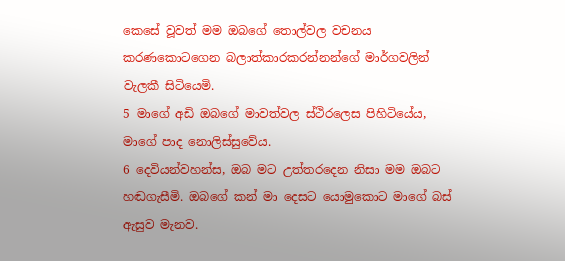කෙසේ වූවත් මම ඔබගේ තොල්වල වචනය කරණකොටගෙන බලාත්කාරකරන්නන්ගේ මාර්ගවලින් වැලකී සිටියෙමි.
5 මාගේ අඩි ඔබගේ මාවත්වල ස්ථිරලෙස පිහිටියේය, මාගේ පාද නොලිස්සුවේය.
6 දෙවියන්වහන්ස, ඔබ මට උත්තරදෙන නිසා මම ඔබට හඬගැසීමි. ඔබගේ කන් මා දෙසට යොමුකොට මාගේ බස් ඇසුව මැනව.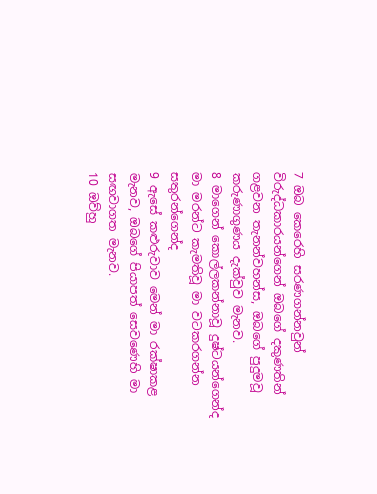7 ඔබ කෙරෙහි සරණගන්නවුන් විරුද්ධකාරයන්ගෙන් ඔබගේ දකුණතින් ගළවන තැනන්වහන්ස, ඔබගේ පුදුමවූ කරුණාගුණය දැක්වුව මැනව.
8 මාගෙන් කොල්ලකන්නාවූ දුෂ්ටයන්ගෙන්ද මා මරන්ට කැමතිවූ මා වටකරගන්න සතුරන්ගෙන්ද
9 ඇසේ කළුරුවාව මෙන් මා රක්ෂාකළ මැනව, ඔබගේ පියාපත් සෙවණෙහි මා සඟවාගත මැනව.
10 ඔව්හු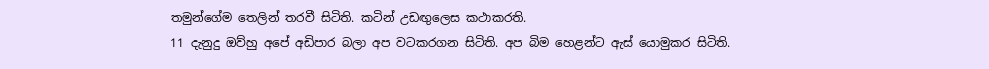තමුන්ගේම තෙලින් තරවී සිටිති. කටින් උඩඟුලෙස කථාකරති.
11 දැනුදු ඔව්හු අපේ අඩිපාර බලා අප වටකරගන සිටිති. අප බිම හෙළන්ට ඇස් යොමුකර සිටිති.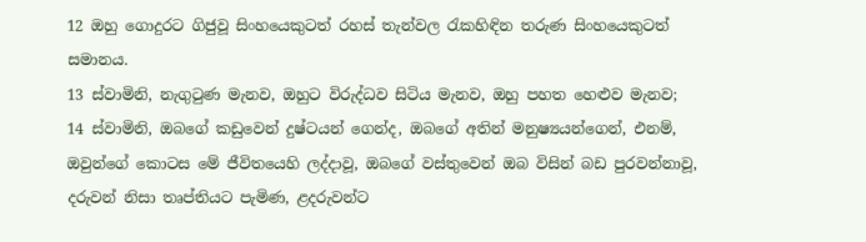12 ඔහු ගොදුරට ගිජුවූ සිංහයෙකුටත් රහස් තැන්වල රැකහිඳින තරුණ සිංහයෙකුටත් සමානය.
13 ස්වාමිනි, නැගුටුණ මැනව, ඔහුට විරුද්ධව සිටිය මැනව, ඔහු පහත හෙළුව මැනව;
14 ස්වාමිනි, ඔබගේ කඩුවෙන් දුෂ්ටයන් ගෙන්ද, ඔබගේ අතින් මනුෂ්‍යයන්ගෙන්, එනම්, ඔවුන්ගේ කොටස මේ ජීවිතයෙහි ලද්දාවූ, ඔබගේ වස්තුවෙන් ඔබ විසින් බඩ පුරවන්නාවූ, දරුවන් නිසා තෘප්තියට පැමිණ, ළදරුවන්ට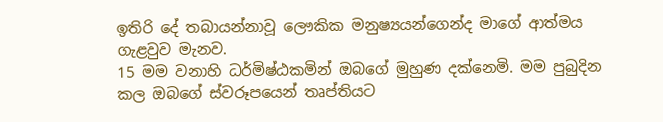ඉතිරි දේ තබායන්නාවූ ලෞකික මනුෂ්‍යයන්ගෙන්ද මාගේ ආත්මය ගැළවුව මැනව.
15 මම වනාහි ධර්මිෂ්ඨකමින් ඔබගේ මුහුණ දක්නෙමි. මම පුබුදින කල ඔබගේ ස්වරූපයෙන් තෘප්තියට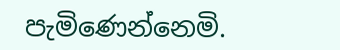පැමිණෙන්නෙමි.